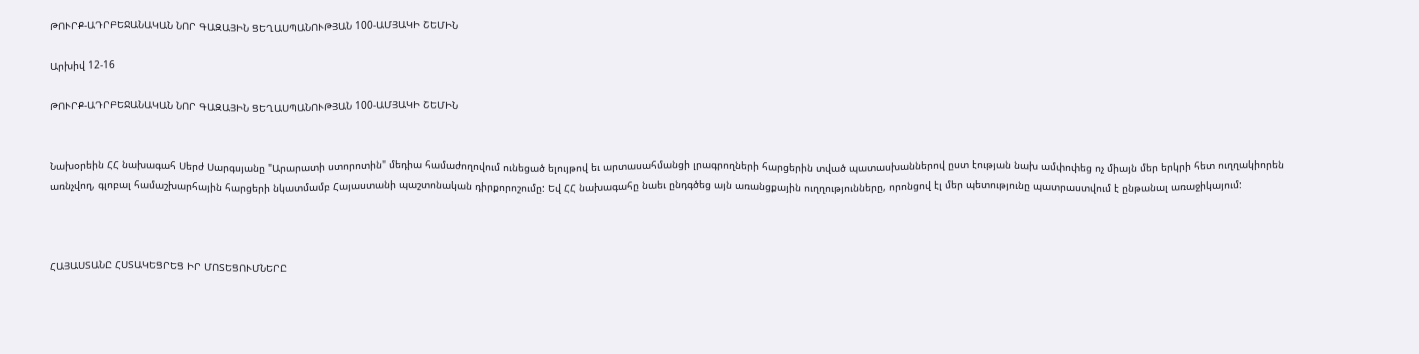ԹՈՒՐՔ-ԱԴՐԲԵՋԱՆԱԿԱՆ ՆՈՐ ԳԱԶԱՅԻՆ ՑԵՂԱՍՊԱՆՈՒԹՅԱՆ 100-ԱՄՅԱԿԻ ՇԵՄԻՆ

Արխիվ 12-16

ԹՈՒՐՔ-ԱԴՐԲԵՋԱՆԱԿԱՆ ՆՈՐ ԳԱԶԱՅԻՆ ՑԵՂԱՍՊԱՆՈՒԹՅԱՆ 100-ԱՄՅԱԿԻ ՇԵՄԻՆ


Նախօրեին ՀՀ նախագահ Սերժ Սարգսյանը "Արարատի ստորոտին" մեդիա համաժողովում ունեցած ելույթով եւ արտասահմանցի լրագրողների հարցերին տված պատասխաններով ըստ էության նախ ամփոփեց ոչ միայն մեր երկրի հետ ուղղակիորեն առնչվող, գլոբալ համաշխարհային հարցերի նկատմամբ Հայաստանի պաշտոնական դիրքորոշումը: Եվ ՀՀ նախագահը նաեւ ընդգծեց այն առանցքային ուղղությունները, որոնցով էլ մեր պետությունը պատրաստվում է ընթանալ առաջիկայում:



ՀԱՅԱՍՏԱՆԸ ՀՍՏԱԿԵՑՐԵՑ ԻՐ ՄՈՏԵՑՈՒՄՆԵՐԸ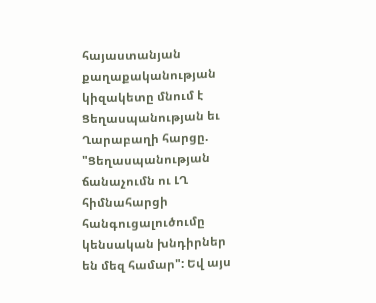հայաստանյան քաղաքականության կիզակետը մնում է Ցեղասպանության եւ Ղարաբաղի հարցը. "Ցեղասպանության ճանաչումն ու ԼՂ հիմնահարցի հանգուցալուծումը կենսական խնդիրներ են մեզ համար": Եվ այս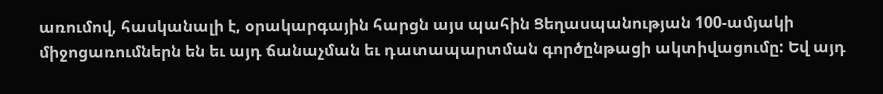առումով, հասկանալի է, օրակարգային հարցն այս պահին Ցեղասպանության 100-ամյակի միջոցառումներն են եւ այդ ճանաչման եւ դատապարտման գործընթացի ակտիվացումը: Եվ այդ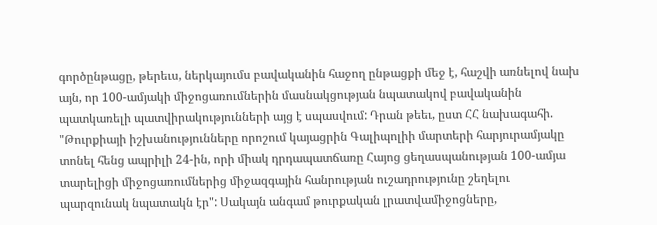գործընթացը, թերեւս, ներկայումս բավականին հաջող ընթացքի մեջ է, հաշվի առնելով նախ այն, որ 100-ամյակի միջոցառումներին մասնակցության նպատակով բավականին պատկառելի պատվիրակությունների այց է սպասվում: Դրան թեեւ, ըստ ՀՀ նախագահի. "Թուրքիայի իշխանությունները որոշում կայացրին Գալիպոլիի մարտերի հարյուրամյակը տոնել հենց ապրիլի 24-ին, որի միակ դրդապատճառը Հայոց ցեղասպանության 100-ամյա տարելիցի միջոցառումներից միջազգային հանրության ուշադրությունը շեղելու պարզունակ նպատակն էր": Սակայն անգամ թուրքական լրատվամիջոցները,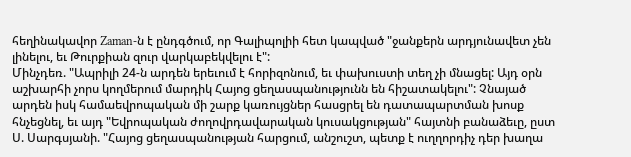հեղինակավոր Zaman-ն է ընդգծում, որ Գալիպոլիի հետ կապված "ջանքերն արդյունավետ չեն լինելու, եւ Թուրքիան զուր վարկաբեկվելու է":
Մինչդեռ. "Ապրիլի 24-ն արդեն երեւում է հորիզոնում, եւ փախուստի տեղ չի մնացել: Այդ օրն աշխարհի չորս կողմերում մարդիկ Հայոց ցեղասպանությունն են հիշատակելու": Չնայած արդեն իսկ համաեվրոպական մի շարք կառույցներ հասցրել են դատապարտման խոսք հնչեցնել, եւ այդ "Եվրոպական ժողովրդավարական կուսակցության" հայտնի բանաձեւը, ըստ Ս. Սարգսյանի. "Հայոց ցեղասպանության հարցում, անշուշտ, պետք է ուղղորդիչ դեր խաղա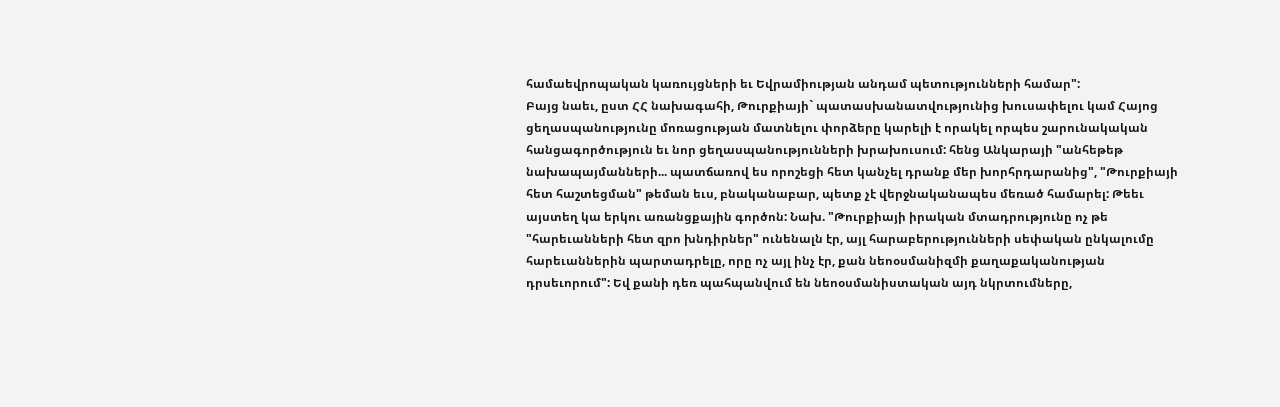համաեվրոպական կառույցների եւ Եվրամիության անդամ պետությունների համար":
Բայց նաեւ, ըստ ՀՀ նախագահի, Թուրքիայի` պատասխանատվությունից խուսափելու կամ Հայոց ցեղասպանությունը մոռացության մատնելու փորձերը կարելի է որակել որպես շարունակական հանցագործություն եւ նոր ցեղասպանությունների խրախուսում: հենց Անկարայի "անհեթեթ նախապայմանների... պատճառով ես որոշեցի հետ կանչել դրանք մեր խորհրդարանից", "Թուրքիայի հետ հաշտեցման" թեման եւս, բնականաբար, պետք չէ վերջնականապես մեռած համարել: Թեեւ այստեղ կա երկու առանցքային գործոն: Նախ. "Թուրքիայի իրական մտադրությունը ոչ թե "հարեւանների հետ զրո խնդիրներ" ունենալն էր, այլ հարաբերությունների սեփական ընկալումը հարեւաններին պարտադրելը, որը ոչ այլ ինչ էր, քան նեոօսմանիզմի քաղաքականության դրսեւորում": Եվ քանի դեռ պահպանվում են նեոօսմանիստական այդ նկրտումները,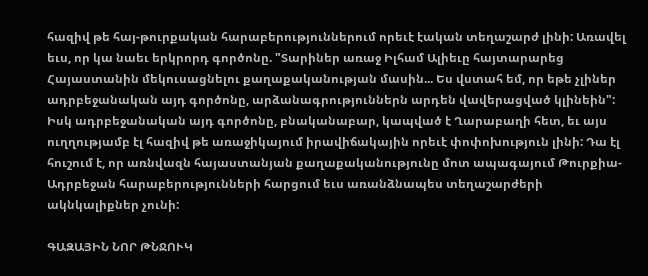հազիվ թե հայ-թուրքական հարաբերություններում որեւէ էական տեղաշարժ լինի: Առավել եւս, որ կա նաեւ երկրորդ գործոնը. "Տարիներ առաջ Իլհամ Ալիեւը հայտարարեց Հայաստանին մեկուսացնելու քաղաքականության մասին... Ես վստահ եմ, որ եթե չլիներ ադրբեջանական այդ գործոնը, արձանագրություններն արդեն վավերացված կլինեին": Իսկ ադրբեջանական այդ գործոնը, բնականաբար, կապված է Ղարաբաղի հետ, եւ այս ուղղությամբ էլ հազիվ թե առաջիկայում իրավիճակային որեւէ փոփոխություն լինի: Դա էլ հուշում է, որ առնվազն հայաստանյան քաղաքականությունը մոտ ապագայում Թուրքիա-Ադրբեջան հարաբերությունների հարցում եւս առանձնապես տեղաշարժերի ակնկալիքներ չունի:

ԳԱԶԱՅԻՆ ՆՈՐ ԹՆՋՈՒԿ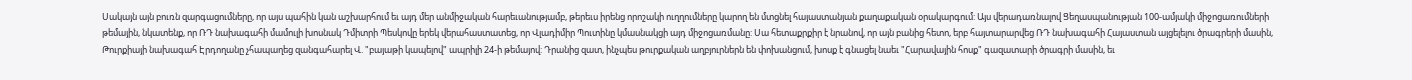Սակայն այն բուռն զարգացումները, որ այս պահին կան աշխարհում եւ այդ մեր անմիջական հարեւանությամբ, թերեւս իրենց որոշակի ուղղումները կարող են մտցնել հայաստանյան քաղաքական օրակարգում: Այս վերադառնալով Ցեղասպանության 100-ամյակի միջոցառումների թեմային, նկատենք, որ ՌԴ նախագահի մամուլի խոսնակ Դմիտրի Պեսկովը երեկ վերահաստատեց, որ Վլադիմիր Պուտինը կմասնակցի այդ միջոցառմանը: Սա հետաքրքիր է նրանով, որ այն բանից հետո, երբ հայտարարվեց ՌԴ նախագահի Հայաստան այցելելու ծրագրերի մասին, Թուրքիայի նախագահ Էրդողանը չհապաղեց զանգահարել Վ. "բայաթի կապելով" ապրիլի 24-ի թեմայով: Դրանից զատ, ինչպես թուրքական աղբյուրներն են փոխանցում, խոսք է գնացել նաեւ "Հարավային հոսք" գազատարի ծրագրի մասին, եւ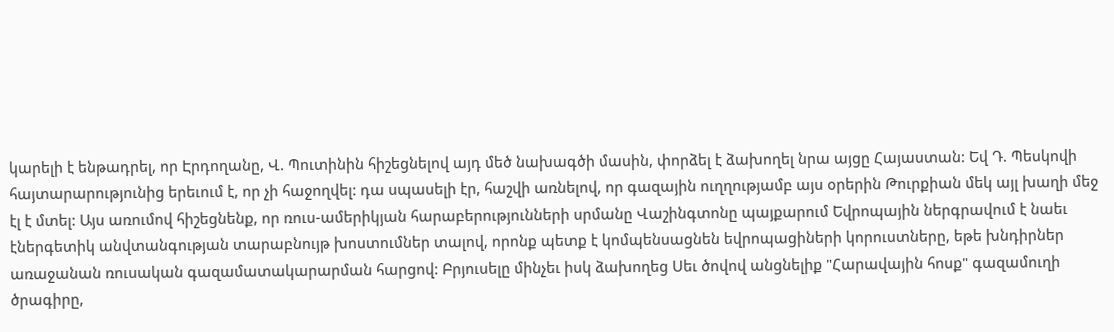կարելի է ենթադրել, որ Էրդողանը, Վ. Պուտինին հիշեցնելով այդ մեծ նախագծի մասին, փորձել է ձախողել նրա այցը Հայաստան: Եվ Դ. Պեսկովի հայտարարությունից երեւում է, որ չի հաջողվել: դա սպասելի էր, հաշվի առնելով, որ գազային ուղղությամբ այս օրերին Թուրքիան մեկ այլ խաղի մեջ էլ է մտել: Այս առումով հիշեցնենք, որ ռուս-ամերիկյան հարաբերությունների սրմանը Վաշինգտոնը պայքարում Եվրոպային ներգրավում է նաեւ էներգետիկ անվտանգության տարաբնույթ խոստումներ տալով, որոնք պետք է կոմպենսացնեն եվրոպացիների կորուստները, եթե խնդիրներ առաջանան ռուսական գազամատակարարման հարցով: Բրյուսելը մինչեւ իսկ ձախողեց Սեւ ծովով անցնելիք "Հարավային հոսք" գազամուղի ծրագիրը,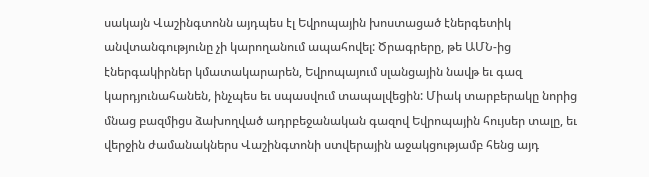սակայն Վաշինգտոնն այդպես էլ Եվրոպային խոստացած էներգետիկ անվտանգությունը չի կարողանում ապահովել: Ծրագրերը, թե ԱՄՆ-ից էներգակիրներ կմատակարարեն, Եվրոպայում սլանցային նավթ եւ գազ կարդյունահանեն, ինչպես եւ սպասվում տապալվեցին: Միակ տարբերակը նորից մնաց բազմիցս ձախողված ադրբեջանական գազով Եվրոպային հույսեր տալը, եւ վերջին ժամանակներս Վաշինգտոնի ստվերային աջակցությամբ հենց այդ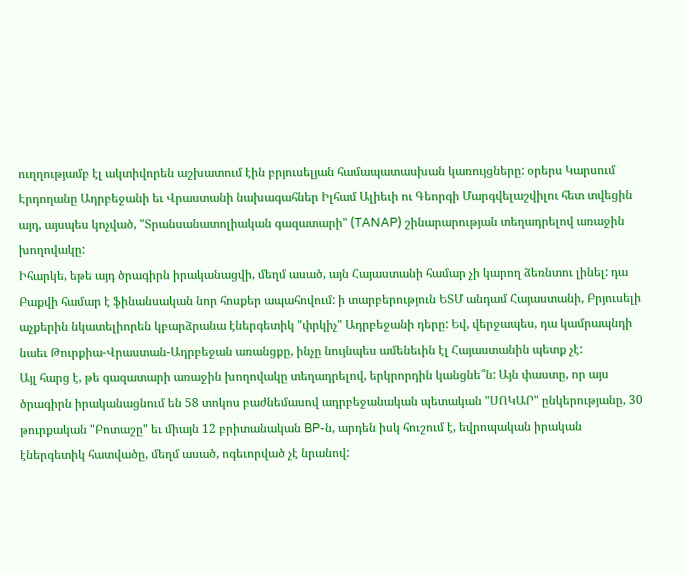ուղղությամբ էլ ակտիվորեն աշխատում էին բրյուսելյան համապատասխան կառույցները: օրերս Կարսում Էրդողանը Ադրբեջանի եւ Վրաստանի նախագահներ Իլհամ Ալիեւի ու Գեորգի Մարգվելաշվիլու հետ տվեցին այդ, այսպես կոչված, "Տրանսանատոլիական գազատարի" (TANAP) շինարարության տեղադրելով առաջին խողովակը:
Իհարկե, եթե այդ ծրագիրն իրականացվի, մեղմ ասած, այն Հայաստանի համար չի կարող ձեռնտու լինել: դա Բաքվի համար է ֆինանսական նոր հոսքեր ապահովում: ի տարբերություն ԵՏՄ անդամ Հայաստանի, Բրյուսելի աչքերին նկատելիորեն կբարձրանա էներգետիկ "փրկիչ" Ադրբեջանի դերը: Եվ, վերջապես, դա կամրապնդի նաեւ Թուրքիա-Վրաստան-Ադրբեջան առանցքը, ինչը նույնպես ամենեւին էլ Հայաստանին պետք չէ:
Այլ հարց է, թե գազատարի առաջին խողովակը տեղադրելով, երկրորդին կանցնե՞ն: Այն փաստը, որ այս ծրագիրն իրականացնում են 58 տոկոս բաժնեմասով ադրբեջանական պետական "ՍՈԿԱՐ" ընկերությանը, 30 թուրքական "Բոտաշը" եւ միայն 12 բրիտանական BP-ն, արդեն իսկ հուշում է, եվրոպական իրական էներգետիկ հատվածը, մեղմ ասած, ոգեւորված չէ նրանով: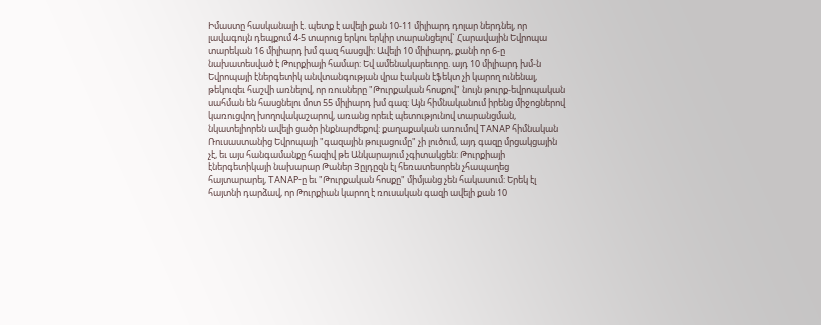Իմաստը հասկանալի է. պետք է ավելի քան 10-11 միլիարդ դոլար ներդնել, որ լավագույն դեպքում 4-5 տարուց երկու երկիր տարանցելով` Հարավային Եվրոպա տարեկան 16 միլիարդ խմ գազ հասցվի: Ավելի 10 միլիարդ, քանի որ 6-ը նախատեսված է Թուրքիայի համար: Եվ ամենակարեւորը. այդ 10 միլիարդ խմ-ն Եվրոպայի էներգետիկ անվտանգության վրա էական էֆեկտ չի կարող ունենալ, թեկուզեւ հաշվի առնելով, որ ռուսները "Թուրքական հոսքով" նույն թուրք-եվրոպական սահման են հասցնելու մոտ 55 միլիարդ խմ գազ: Այն հիմնականում իրենց միջոցներով կառուցվող խողովակաշարով, առանց որեւէ պետությունով տարանցման, նկատելիորեն ավելի ցածր ինքնարժեքով: քաղաքական առումով TANAP հիմնական Ռուսաստանից Եվրոպայի "գազային թուլացումը" չի լուծում, այդ գազը մրցակցային չէ, եւ այս հանգամանքը հազիվ թե Անկարայում չգիտակցեն: Թուրքիայի էներգետիկայի նախարար Թաներ Յըլդըզն էլ հեռատեսորեն չհապաղեց հայտարարել, TANAP-ը եւ "Թուրքական հոսքը" միմյանց չեն հակասում: Երեկ էլ հայտնի դարձավ, որ Թուրքիան կարող է ռուսական գազի ավելի քան 10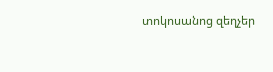տոկոսանոց զեղչեր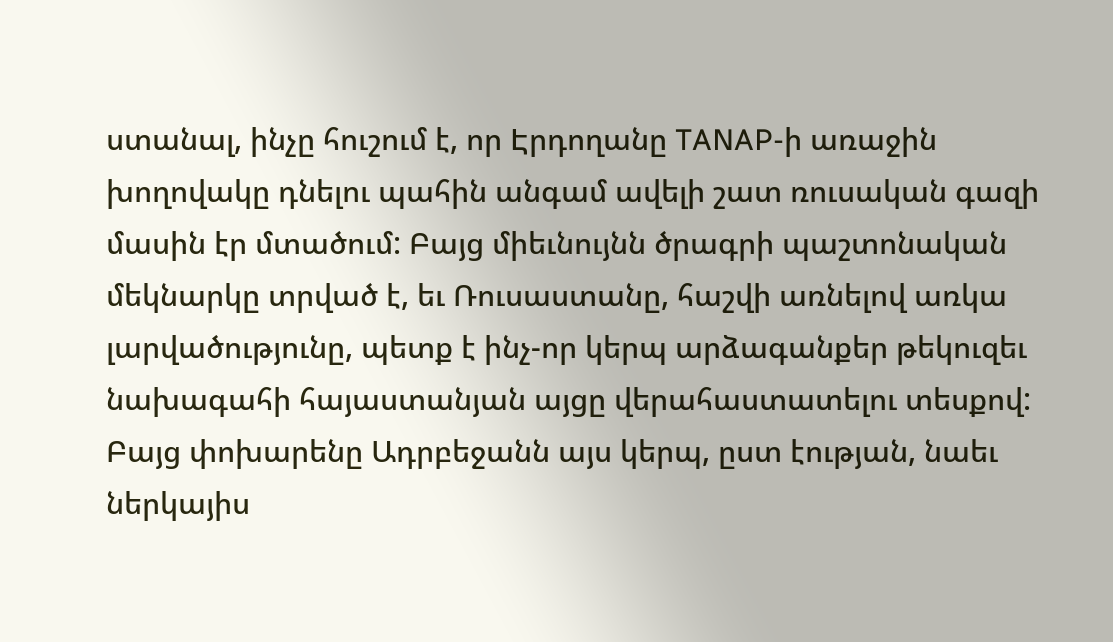ստանալ, ինչը հուշում է, որ Էրդողանը TANAP-ի առաջին խողովակը դնելու պահին անգամ ավելի շատ ռուսական գազի մասին էր մտածում: Բայց միեւնույնն ծրագրի պաշտոնական մեկնարկը տրված է, եւ Ռուսաստանը, հաշվի առնելով առկա լարվածությունը, պետք է ինչ-որ կերպ արձագանքեր թեկուզեւ նախագահի հայաստանյան այցը վերահաստատելու տեսքով: Բայց փոխարենը Ադրբեջանն այս կերպ, ըստ էության, նաեւ ներկայիս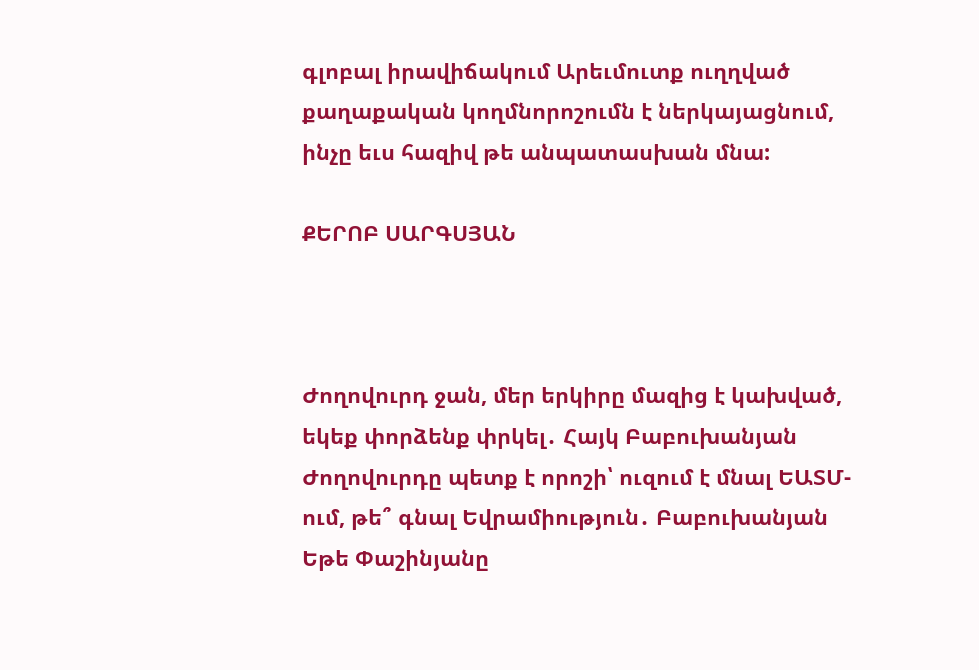գլոբալ իրավիճակում Արեւմուտք ուղղված քաղաքական կողմնորոշումն է ներկայացնում, ինչը եւս հազիվ թե անպատասխան մնա:

ՔԵՐՈԲ ՍԱՐԳՍՅԱՆ



Ժողովուրդ ջան, մեր երկիրը մազից է կախված, եկեք փորձենք փրկել․ Հայկ Բաբուխանյան Ժողովուրդը պետք է որոշի՝ ուզում է մնալ ԵԱՏՄ-ում, թե՞ գնալ Եվրամիություն․ Բաբուխանյան Եթե Փաշինյանը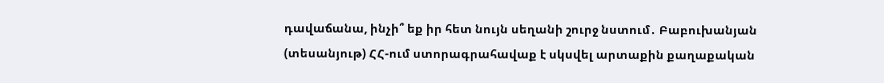դավաճանա, ինչի՞ եք իր հետ նույն սեղանի շուրջ նստում․ Բաբուխանյան (տեսանյութ) ՀՀ-ում ստորագրահավաք է սկսվել արտաքին քաղաքական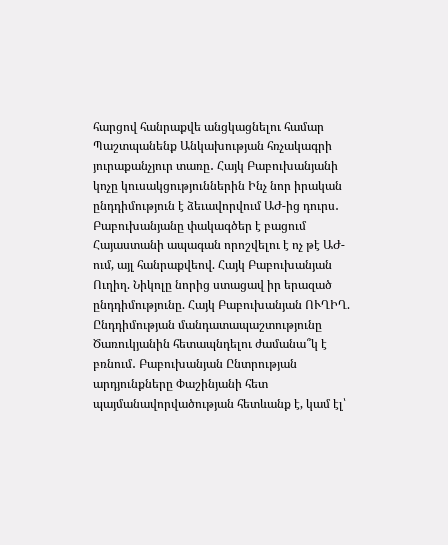հարցով հանրաքվե անցկացնելու համար Պաշտպանենք Անկախության հռչակագրի յուրաքանչյուր տառը․ Հայկ Բաբուխանյանի կոչը կուսակցություններին Ինչ նոր իրական ընդդիմություն է ձեւավորվում ԱԺ-ից դուրս․ Բաբուխանյանը փակագծեր է բացում Հայաստանի ապագան որոշվելու է ոչ թէ ԱԺ-ում, այլ հանրաքվեով. Հայկ Բաբուխանյան Ուղիղ. Նիկոլը նորից ստացավ իր երազած ընդդիմությունը. Հայկ Բաբուխանյան ՈՒՂԻՂ. Ընդդիմության մանդատապաշտությունը Ծառուկյանին հետապնդելու ժամանա՞կ է բռնում․ Բաբուխանյան Ընտրության արդյունքները Փաշինյանի հետ պայմանավորվածության հետևանք է, կամ էլ՝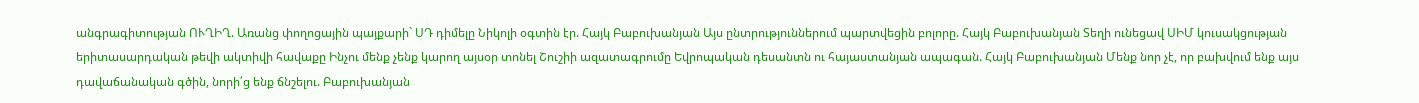անգրագիտության ՈՒՂԻՂ. Առանց փողոցային պայքարի` ՍԴ դիմելը Նիկոլի օգտին էր. Հայկ Բաբուխանյան Այս ընտրություններում պարտվեցին բոլորը. Հայկ Բաբուխանյան Տեղի ունեցավ ՍԻՄ կուսակցության երիտասարդական թեվի ակտիվի հավաքը Ինչու մենք չենք կարող այսօր տոնել Շուշիի ազատագրումը Եվրոպական դեսանտն ու հայաստանյան ապագան. Հայկ Բաբուխանյան Մենք նոր չէ, որ բախվում ենք այս դավաճանական գծին, նորի՛ց ենք ճնշելու. Բաբուխանյան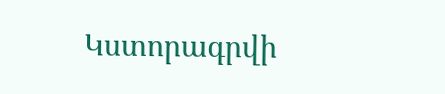Կստորագրվի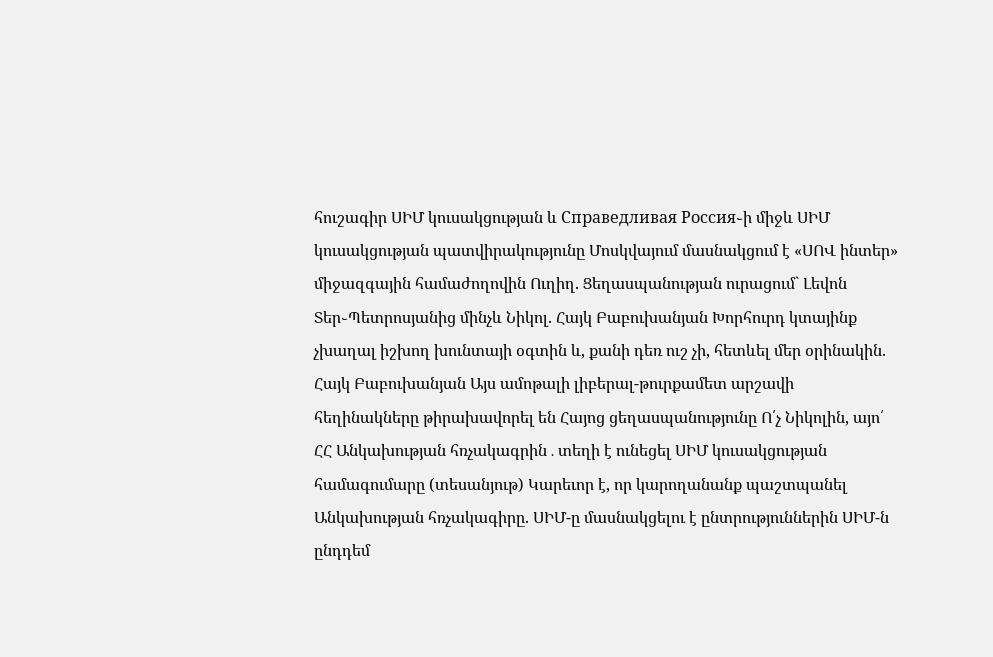հուշագիր ՍԻՄ կուսակցության և Справедливая Россия֊ի միջև ՍԻՄ կուսակցության պատվիրակությունը Մոսկվայում մասնակցում է «ՍՈՎ ինտեր» միջազգային համաժողովին Ուղիղ. Ցեղասպանության ուրացում` Լեվոն Տեր֊Պետրոսյանից մինչև Նիկոլ. Հայկ Բաբուխանյան Խորհուրդ կտայինք չխաղալ իշխող խունտայի օգտին և, քանի դեռ ուշ չի, հետևել մեր օրինակին. Հայկ Բաբուխանյան Այս ամոթալի լիբերալ-թուրքամետ արշավի հեղինակները թիրախավորել են Հայոց ցեղասպանությունը Ո՛չ Նիկոլին, այո՛ ՀՀ Անկախության հռչակագրին․տեղի է ունեցել ՍԻՄ կուսակցության համագումարը (տեսանյութ) Կարեւոր է, որ կարողանանք պաշտպանել Անկախության հռչակագիրը. ՍԻՄ-ը մասնակցելու է ընտրություններին ՍԻՄ-ն ընդդեմ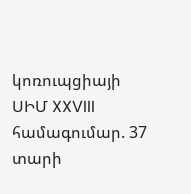կոռուպցիայի ՍԻՄ XXVIII համագումար. 37 տարի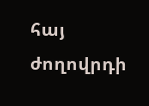հայ ժողովրդի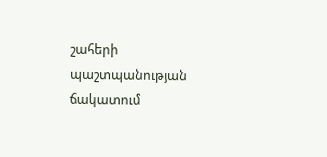շահերի պաշտպանության ճակատում